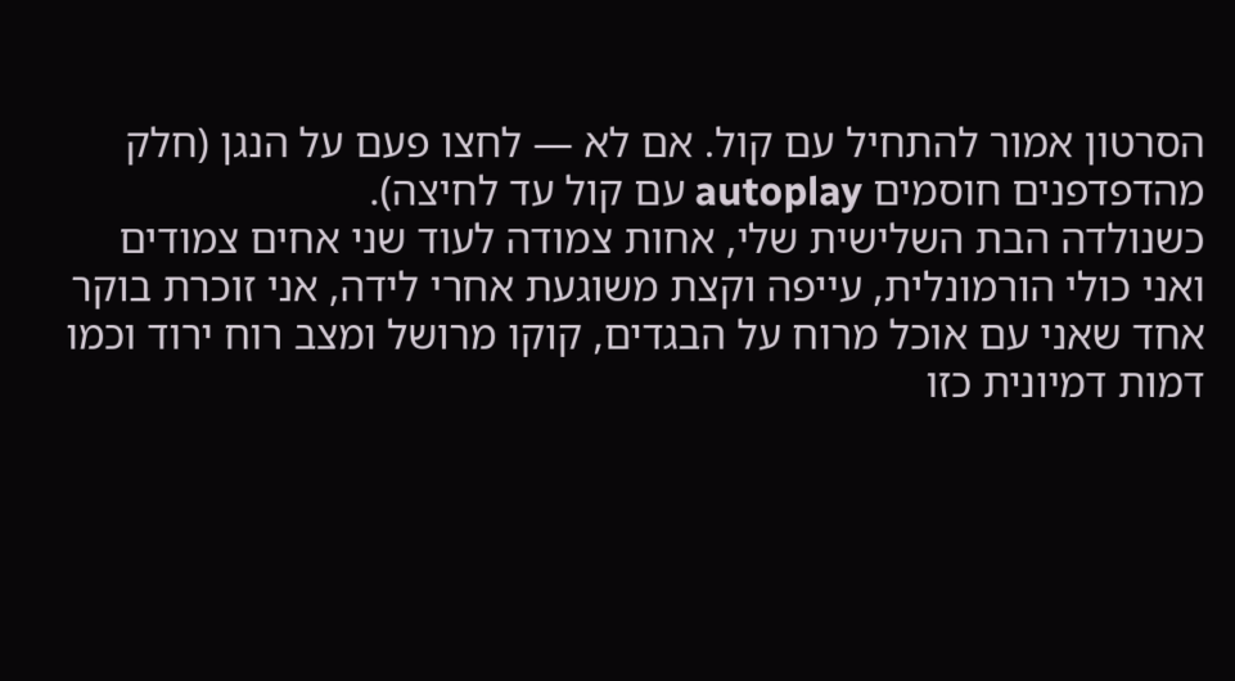הסרטון אמור להתחיל עם קול. אם לא — לחצו פעם על הנגן (חלק מהדפדפנים חוסמים autoplay עם קול עד לחיצה).
כשנולדה הבת השלישית שלי, אחות צמודה לעוד שני אחים צמודים
ואני כולי הורמונלית, עייפה וקצת משוגעת אחרי לידה, אני זוכרת בוקר אחד שאני עם אוכל מרוח על הבגדים, קוקו מרושל ומצב רוח ירוד וכמו דמות דמיונית כזו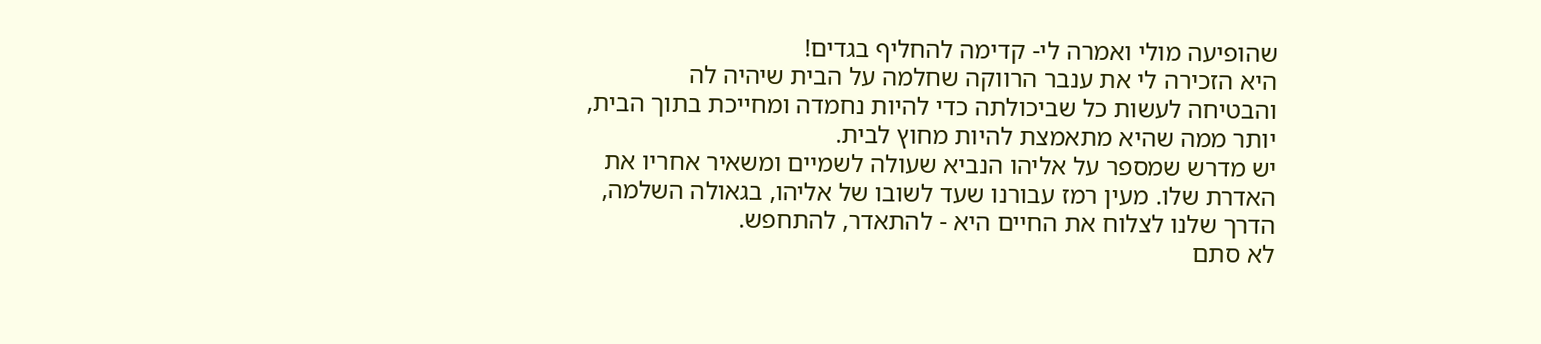שהופיעה מולי ואמרה לי- קדימה להחליף בגדים!
היא הזכירה לי את ענבר הרווקה שחלמה על הבית שיהיה לה
והבטיחה לעשות כל שביכולתה כדי להיות נחמדה ומחייכת בתוך הבית, יותר ממה שהיא מתאמצת להיות מחוץ לבית.
יש מדרש שמספר על אליהו הנביא שעולה לשמיים ומשאיר אחריו את האדרת שלו. מעין רמז עבורנו שעד לשובו של אליהו, בגאולה השלמה, הדרך שלנו לצלוח את החיים היא - להתאדר, להתחפש.
לא סתם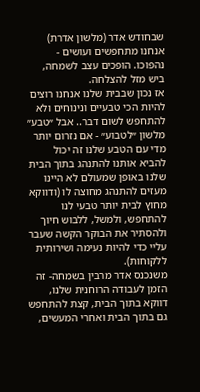שבחודש אדר (מלשון אדרת) אנחנו מתחפשים ועושים - נהפוכו. הופכים עצב לשמחה, ביש מזל להצלחה.
אז נכון שבבית שלנו אנחנו רוצים להיות הכי טבעיים ונינוחים ולא להתחפש לשום דבר.. אבל ״טבע״ מלשון ״לטבוע״ - אם נזרום יותר מדי עם הטבע שלנו זה יכול להביא אותנו להתנהג בתוך הבית שלנו באופן שמעולם לא היינו מעזים להתנהג מחוצה לו (ודווקא מחוץ לבית יותר טבעי לנו להתחפש, ולמשל, ללבוש חיוך ולהסתיר את הבוקר הקשה שעבר עליי כדי להיות נעימה ושירותית ללקוחות).
משנכנס אדר מרבין בשמחה- זה הזמן לעבודה הרוחנית שלנו, דווקא בתוך הבית, קצת להתחפש גם בתוך הבית ואחרי המעשים,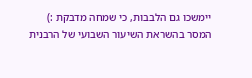יימשכו גם הלבבות, כי שמחה מדבקת :)
המסר בהשראת השיעור השבועי של הרבנית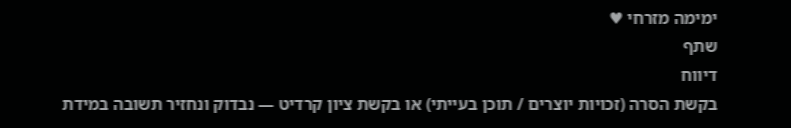ימימה מזרחי ♥
שתף
דיווח
בקשת הסרה (זכויות יוצרים / תוכן בעייתי) או בקשת ציון קרדיט — נבדוק ונחזיר תשובה במידת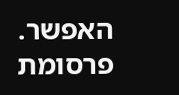האפשר.
פרסומת